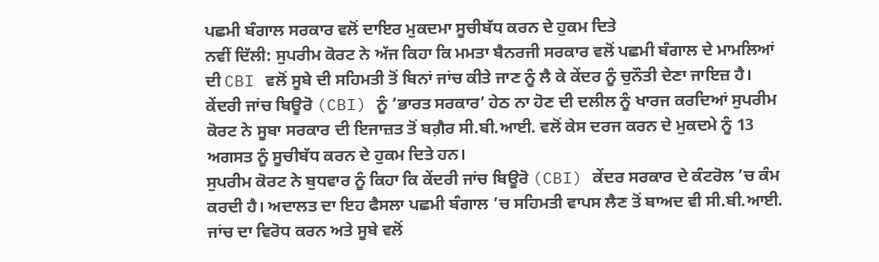ਪਛਮੀ ਬੰਗਾਲ ਸਰਕਾਰ ਵਲੋਂ ਦਾਇਰ ਮੁਕਦਮਾ ਸੂਚੀਬੱਧ ਕਰਨ ਦੇ ਹੁਕਮ ਦਿਤੇ
ਨਵੀਂ ਦਿੱਲੀ: ਸੁਪਰੀਮ ਕੋਰਟ ਨੇ ਅੱਜ ਕਿਹਾ ਕਿ ਮਮਤਾ ਬੈਨਰਜੀ ਸਰਕਾਰ ਵਲੋਂ ਪਛਮੀ ਬੰਗਾਲ ਦੇ ਮਾਮਲਿਆਂ ਦੀ CBI ਵਲੋਂ ਸੂਬੇ ਦੀ ਸਹਿਮਤੀ ਤੋਂ ਬਿਨਾਂ ਜਾਂਚ ਕੀਤੇ ਜਾਣ ਨੂੰ ਲੈ ਕੇ ਕੇਂਦਰ ਨੂੰ ਚੁਨੌਤੀ ਦੇਣਾ ਜਾਇਜ਼ ਹੈ। ਕੇਂਦਰੀ ਜਾਂਚ ਬਿਊਰੋ (CBI) ਨੂੰ ‘ਭਾਰਤ ਸਰਕਾਰ’ ਹੇਠ ਨਾ ਹੋਣ ਦੀ ਦਲੀਲ ਨੂੰ ਖਾਰਜ ਕਰਦਿਆਂ ਸੁਪਰੀਮ ਕੋਰਟ ਨੇ ਸੂਬਾ ਸਰਕਾਰ ਦੀ ਇਜਾਜ਼ਤ ਤੋਂ ਬਗ਼ੈਰ ਸੀ.ਬੀ.ਆਈ. ਵਲੋਂ ਕੇਸ ਦਰਜ ਕਰਨ ਦੇ ਮੁਕਦਮੇ ਨੂੰ 13 ਅਗਸਤ ਨੂੰ ਸੂਚੀਬੱਧ ਕਰਨ ਦੇ ਹੁਕਮ ਦਿਤੇ ਹਨ।
ਸੁਪਰੀਮ ਕੋਰਟ ਨੇ ਬੁਧਵਾਰ ਨੂੰ ਕਿਹਾ ਕਿ ਕੇਂਦਰੀ ਜਾਂਚ ਬਿਊਰੋ (CBI) ਕੇਂਦਰ ਸਰਕਾਰ ਦੇ ਕੰਟਰੋਲ ’ਚ ਕੰਮ ਕਰਦੀ ਹੈ। ਅਦਾਲਤ ਦਾ ਇਹ ਫੈਸਲਾ ਪਛਮੀ ਬੰਗਾਲ ’ਚ ਸਹਿਮਤੀ ਵਾਪਸ ਲੈਣ ਤੋਂ ਬਾਅਦ ਵੀ ਸੀ.ਬੀ.ਆਈ. ਜਾਂਚ ਦਾ ਵਿਰੋਧ ਕਰਨ ਅਤੇ ਸੂਬੇ ਵਲੋਂ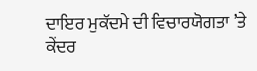ਦਾਇਰ ਮੁਕੱਦਮੇ ਦੀ ਵਿਚਾਰਯੋਗਤਾ ’ਤੇ ਕੇਂਦਰ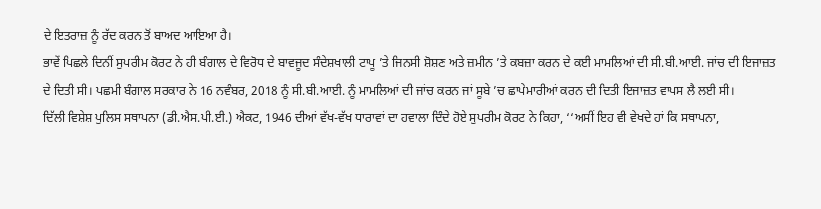ਦੇ ਇਤਰਾਜ਼ ਨੂੰ ਰੱਦ ਕਰਨ ਤੋਂ ਬਾਅਦ ਆਇਆ ਹੈ।
ਭਾਵੇਂ ਪਿਛਲੇ ਦਿਨੀਂ ਸੁਪਰੀਮ ਕੋਰਟ ਨੇ ਹੀ ਬੰਗਾਲ ਦੇ ਵਿਰੋਧ ਦੇ ਬਾਵਜੂਦ ਸੰਦੇਸ਼ਖਾਲੀ ਟਾਪੂ ’ਤੇ ਜਿਨਸੀ ਸ਼ੋਸ਼ਣ ਅਤੇ ਜ਼ਮੀਨ ’ਤੇ ਕਬਜ਼ਾ ਕਰਨ ਦੇ ਕਈ ਮਾਮਲਿਆਂ ਦੀ ਸੀ.ਬੀ.ਆਈ. ਜਾਂਚ ਦੀ ਇਜਾਜ਼ਤ ਦੇ ਦਿਤੀ ਸੀ। ਪਛਮੀ ਬੰਗਾਲ ਸਰਕਾਰ ਨੇ 16 ਨਵੰਬਰ, 2018 ਨੂੰ ਸੀ.ਬੀ.ਆਈ. ਨੂੰ ਮਾਮਲਿਆਂ ਦੀ ਜਾਂਚ ਕਰਨ ਜਾਂ ਸੂਬੇ ’ਚ ਛਾਪੇਮਾਰੀਆਂ ਕਰਨ ਦੀ ਦਿਤੀ ਇਜਾਜ਼ਤ ਵਾਪਸ ਲੈ ਲਈ ਸੀ।
ਦਿੱਲੀ ਵਿਸ਼ੇਸ਼ ਪੁਲਿਸ ਸਥਾਪਨਾ (ਡੀ.ਐਸ.ਪੀ.ਈ.) ਐਕਟ, 1946 ਦੀਆਂ ਵੱਖ-ਵੱਖ ਧਾਰਾਵਾਂ ਦਾ ਹਵਾਲਾ ਦਿੰਦੇ ਹੋਏ ਸੁਪਰੀਮ ਕੋਰਟ ਨੇ ਕਿਹਾ, ‘‘ਅਸੀਂ ਇਹ ਵੀ ਵੇਖਦੇ ਹਾਂ ਕਿ ਸਥਾਪਨਾ,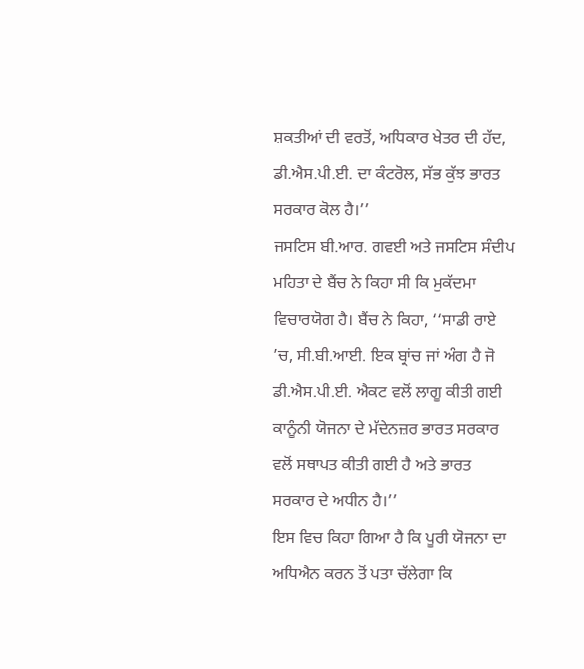ਸ਼ਕਤੀਆਂ ਦੀ ਵਰਤੋਂ, ਅਧਿਕਾਰ ਖੇਤਰ ਦੀ ਹੱਦ, ਡੀ.ਐਸ.ਪੀ.ਈ. ਦਾ ਕੰਟਰੋਲ, ਸੱਭ ਕੁੱਝ ਭਾਰਤ ਸਰਕਾਰ ਕੋਲ ਹੈ।’’
ਜਸਟਿਸ ਬੀ.ਆਰ. ਗਵਈ ਅਤੇ ਜਸਟਿਸ ਸੰਦੀਪ ਮਹਿਤਾ ਦੇ ਬੈਂਚ ਨੇ ਕਿਹਾ ਸੀ ਕਿ ਮੁਕੱਦਮਾ ਵਿਚਾਰਯੋਗ ਹੈ। ਬੈਂਚ ਨੇ ਕਿਹਾ, ‘‘ਸਾਡੀ ਰਾਏ ’ਚ, ਸੀ.ਬੀ.ਆਈ. ਇਕ ਬ੍ਰਾਂਚ ਜਾਂ ਅੰਗ ਹੈ ਜੋ ਡੀ.ਐਸ.ਪੀ.ਈ. ਐਕਟ ਵਲੋਂ ਲਾਗੂ ਕੀਤੀ ਗਈ ਕਾਨੂੰਨੀ ਯੋਜਨਾ ਦੇ ਮੱਦੇਨਜ਼ਰ ਭਾਰਤ ਸਰਕਾਰ ਵਲੋਂ ਸਥਾਪਤ ਕੀਤੀ ਗਈ ਹੈ ਅਤੇ ਭਾਰਤ ਸਰਕਾਰ ਦੇ ਅਧੀਨ ਹੈ।’’
ਇਸ ਵਿਚ ਕਿਹਾ ਗਿਆ ਹੈ ਕਿ ਪੂਰੀ ਯੋਜਨਾ ਦਾ ਅਧਿਐਨ ਕਰਨ ਤੋਂ ਪਤਾ ਚੱਲੇਗਾ ਕਿ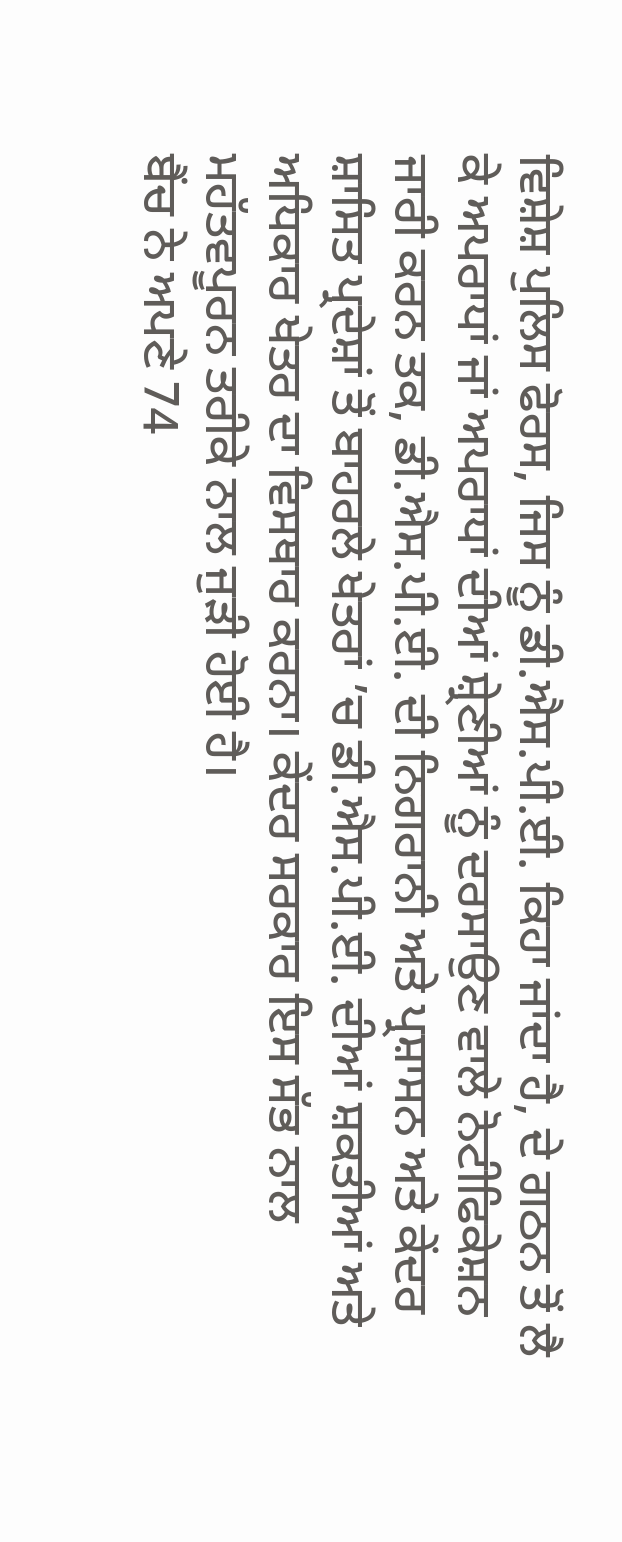ਵਿਸ਼ੇਸ਼ ਪੁਲਿਸ ਫੋਰਸ, ਜਿਸ ਨੂੰ ਡੀ.ਐਸ.ਪੀ.ਈ. ਕਿਹਾ ਜਾਂਦਾ ਹੈ, ਦੇ ਗਠਨ ਤੋਂ ਲੈ ਕੇ ਅਪਰਾਧਾਂ ਜਾਂ ਅਪਰਾਧਾਂ ਦੀਆਂ ਸ਼੍ਰੇਣੀਆਂ ਨੂੰ ਦਰਸਾਉਣ ਵਾਲੇ ਨੋਟੀਫਿਕੇਸ਼ਨ ਜਾਰੀ ਕਰਨ ਤਕ, ਡੀ.ਐਸ.ਪੀ.ਈ. ਦੀ ਨਿਗਰਾਨੀ ਅਤੇ ਪ੍ਰਸ਼ਾਸਨ ਅਤੇ ਕੇਂਦਰ ਸ਼ਾਸਿਤ ਪ੍ਰਦੇਸ਼ਾਂ ਤੋਂ ਬਾਹਰਲੇ ਖੇਤਰਾਂ ’ਚ ਡੀ.ਐਸ.ਪੀ.ਈ. ਦੀਆਂ ਸ਼ਕਤੀਆਂ ਅਤੇ ਅਧਿਕਾਰ ਖੇਤਰ ਦਾ ਵਿਸਥਾਰ ਕਰਨਾ। ਕੇਂਦਰ ਸਰਕਾਰ ਇਸ ਸੱਭ ਨਾਲ ਮਹੱਤਵਪੂਰਨ ਤਰੀਕੇ ਨਾਲ ਜੁੜੀ ਹੋਈ ਹੈ।
ਬੈਂਚ ਨੇ ਅਪਣੇ 74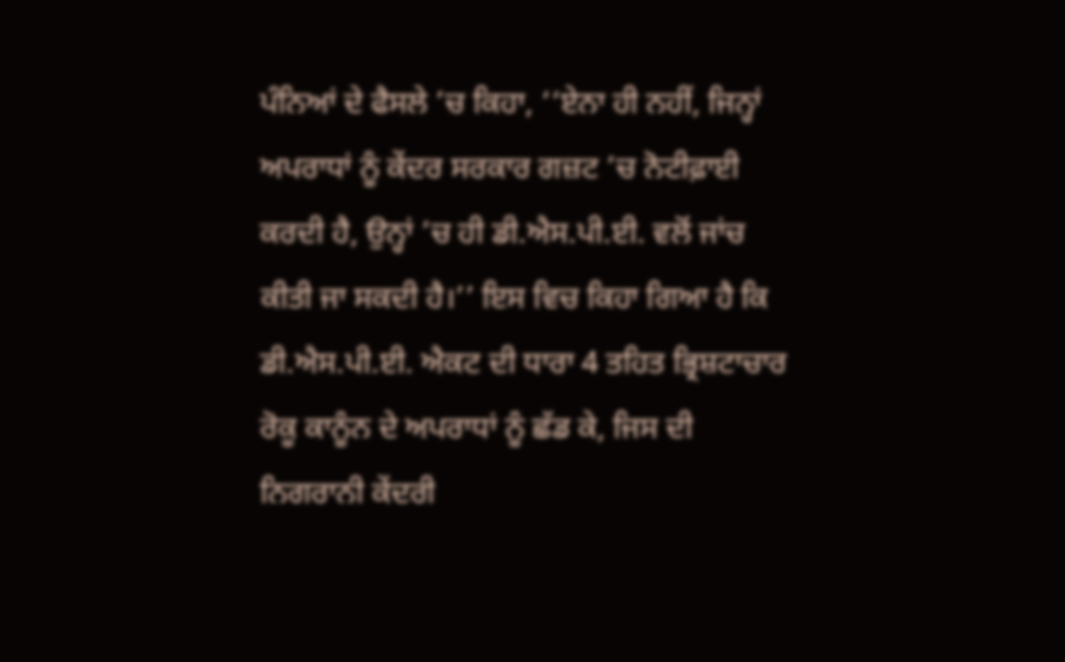ਪੰਨਿਆਂ ਦੇ ਫੈਸਲੇ ’ਚ ਕਿਹਾ, ‘‘ਏਨਾ ਹੀ ਨਹੀਂ, ਜਿਨ੍ਹਾਂ ਅਪਰਾਧਾਂ ਨੂੰ ਕੇਂਦਰ ਸਰਕਾਰ ਗਜ਼ਟ ’ਚ ਨੋਟੀਫ਼ਾਈ ਕਰਦੀ ਹੈ, ਉਨ੍ਹਾਂ ’ਚ ਹੀ ਡੀ.ਐਸ.ਪੀ.ਈ. ਵਲੋਂ ਜਾਂਚ ਕੀਤੀ ਜਾ ਸਕਦੀ ਹੈ।’’ ਇਸ ਵਿਚ ਕਿਹਾ ਗਿਆ ਹੈ ਕਿ ਡੀ.ਐਸ.ਪੀ.ਈ. ਐਕਟ ਦੀ ਧਾਰਾ 4 ਤਹਿਤ ਭ੍ਰਿਸ਼ਟਾਚਾਰ ਰੋਕੂ ਕਾਨੂੰਨ ਦੇ ਅਪਰਾਧਾਂ ਨੂੰ ਛੱਡ ਕੇ, ਜਿਸ ਦੀ ਨਿਗਰਾਨੀ ਕੇਂਦਰੀ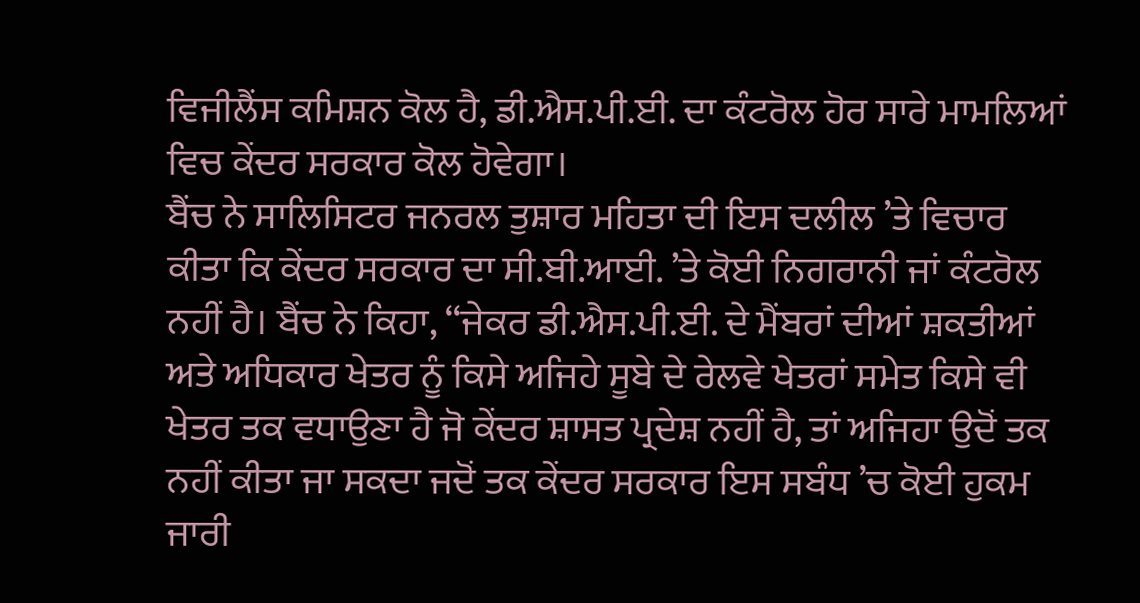ਵਿਜੀਲੈਂਸ ਕਮਿਸ਼ਨ ਕੋਲ ਹੈ, ਡੀ.ਐਸ.ਪੀ.ਈ. ਦਾ ਕੰਟਰੋਲ ਹੋਰ ਸਾਰੇ ਮਾਮਲਿਆਂ ਵਿਚ ਕੇਂਦਰ ਸਰਕਾਰ ਕੋਲ ਹੋਵੇਗਾ।
ਬੈਂਚ ਨੇ ਸਾਲਿਸਿਟਰ ਜਨਰਲ ਤੁਸ਼ਾਰ ਮਹਿਤਾ ਦੀ ਇਸ ਦਲੀਲ ’ਤੇ ਵਿਚਾਰ ਕੀਤਾ ਕਿ ਕੇਂਦਰ ਸਰਕਾਰ ਦਾ ਸੀ.ਬੀ.ਆਈ. ’ਤੇ ਕੋਈ ਨਿਗਰਾਨੀ ਜਾਂ ਕੰਟਰੋਲ ਨਹੀਂ ਹੈ। ਬੈਂਚ ਨੇ ਕਿਹਾ, ‘‘ਜੇਕਰ ਡੀ.ਐਸ.ਪੀ.ਈ. ਦੇ ਮੈਂਬਰਾਂ ਦੀਆਂ ਸ਼ਕਤੀਆਂ ਅਤੇ ਅਧਿਕਾਰ ਖੇਤਰ ਨੂੰ ਕਿਸੇ ਅਜਿਹੇ ਸੂਬੇ ਦੇ ਰੇਲਵੇ ਖੇਤਰਾਂ ਸਮੇਤ ਕਿਸੇ ਵੀ ਖੇਤਰ ਤਕ ਵਧਾਉਣਾ ਹੈ ਜੋ ਕੇਂਦਰ ਸ਼ਾਸਤ ਪ੍ਰਦੇਸ਼ ਨਹੀਂ ਹੈ, ਤਾਂ ਅਜਿਹਾ ਉਦੋਂ ਤਕ ਨਹੀਂ ਕੀਤਾ ਜਾ ਸਕਦਾ ਜਦੋਂ ਤਕ ਕੇਂਦਰ ਸਰਕਾਰ ਇਸ ਸਬੰਧ ’ਚ ਕੋਈ ਹੁਕਮ ਜਾਰੀ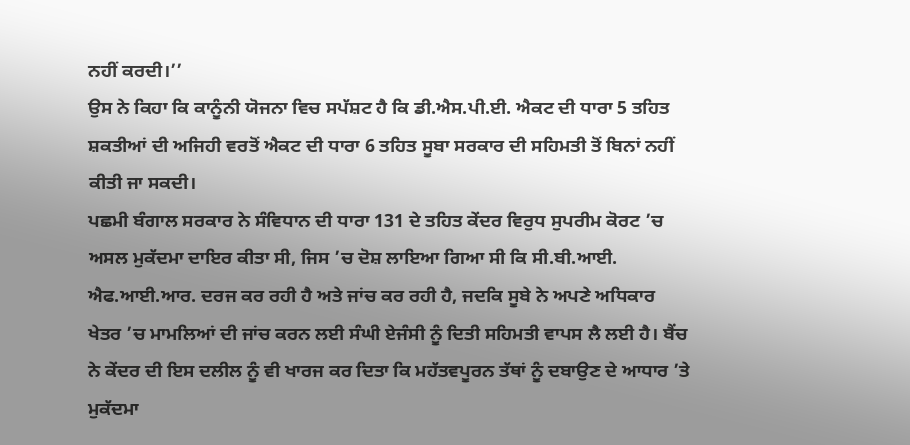ਨਹੀਂ ਕਰਦੀ।’’
ਉਸ ਨੇ ਕਿਹਾ ਕਿ ਕਾਨੂੰਨੀ ਯੋਜਨਾ ਵਿਚ ਸਪੱਸ਼ਟ ਹੈ ਕਿ ਡੀ.ਐਸ.ਪੀ.ਈ. ਐਕਟ ਦੀ ਧਾਰਾ 5 ਤਹਿਤ ਸ਼ਕਤੀਆਂ ਦੀ ਅਜਿਹੀ ਵਰਤੋਂ ਐਕਟ ਦੀ ਧਾਰਾ 6 ਤਹਿਤ ਸੂਬਾ ਸਰਕਾਰ ਦੀ ਸਹਿਮਤੀ ਤੋਂ ਬਿਨਾਂ ਨਹੀਂ ਕੀਤੀ ਜਾ ਸਕਦੀ।
ਪਛਮੀ ਬੰਗਾਲ ਸਰਕਾਰ ਨੇ ਸੰਵਿਧਾਨ ਦੀ ਧਾਰਾ 131 ਦੇ ਤਹਿਤ ਕੇਂਦਰ ਵਿਰੁਧ ਸੁਪਰੀਮ ਕੋਰਟ ’ਚ ਅਸਲ ਮੁਕੱਦਮਾ ਦਾਇਰ ਕੀਤਾ ਸੀ, ਜਿਸ ’ਚ ਦੋਸ਼ ਲਾਇਆ ਗਿਆ ਸੀ ਕਿ ਸੀ.ਬੀ.ਆਈ. ਐਫ.ਆਈ.ਆਰ. ਦਰਜ ਕਰ ਰਹੀ ਹੈ ਅਤੇ ਜਾਂਚ ਕਰ ਰਹੀ ਹੈ, ਜਦਕਿ ਸੂਬੇ ਨੇ ਅਪਣੇ ਅਧਿਕਾਰ ਖੇਤਰ ’ਚ ਮਾਮਲਿਆਂ ਦੀ ਜਾਂਚ ਕਰਨ ਲਈ ਸੰਘੀ ਏਜੰਸੀ ਨੂੰ ਦਿਤੀ ਸਹਿਮਤੀ ਵਾਪਸ ਲੈ ਲਈ ਹੈ। ਬੈਂਚ ਨੇ ਕੇਂਦਰ ਦੀ ਇਸ ਦਲੀਲ ਨੂੰ ਵੀ ਖਾਰਜ ਕਰ ਦਿਤਾ ਕਿ ਮਹੱਤਵਪੂਰਨ ਤੱਥਾਂ ਨੂੰ ਦਬਾਉਣ ਦੇ ਆਧਾਰ ’ਤੇ ਮੁਕੱਦਮਾ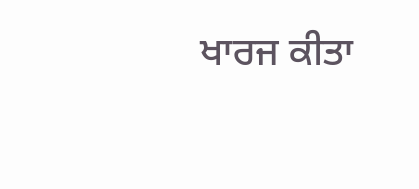ਖਾਰਜ ਕੀਤਾ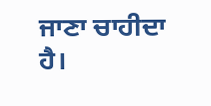ਜਾਣਾ ਚਾਹੀਦਾ ਹੈ।